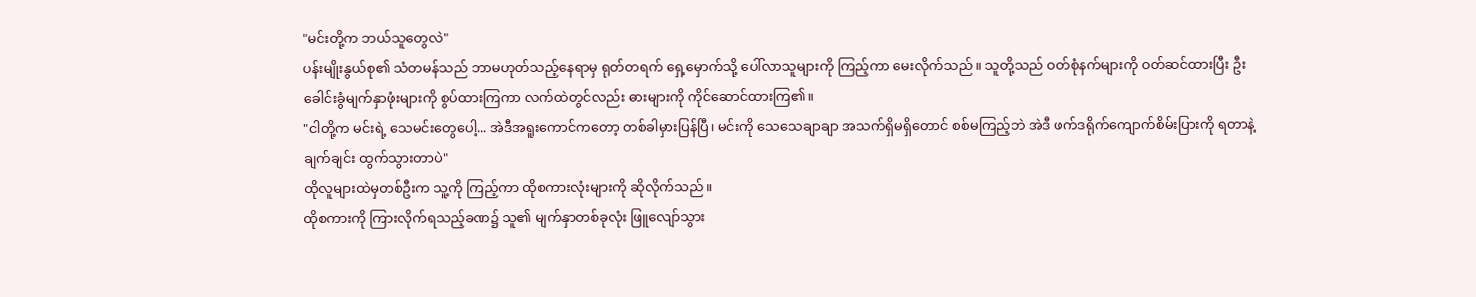"မင်းတို့က ဘယ်သူတွေလဲ"
ပန်းမျိုးနွယ်စု၏ သံတမန်သည် ဘာမဟုတ်သည့်နေရာမှ ရုတ်တရက် ရှေ့မှောက်သို့ ပေါ်လာသူများကို ကြည့်ကာ မေးလိုက်သည်။ သူတို့သည် ဝတ်စုံနက်များကို ဝတ်ဆင်ထားပြီး ဦးခေါင်းခွံမျက်နှာဖုံးများကို စွပ်ထားကြကာ လက်ထဲတွင်လည်း ဓားများကို ကိုင်ဆောင်ထားကြ၏။
"ငါတို့က မင်းရဲ့ သေမင်းတွေပေါ့... အဲဒီအရူးကောင်ကတော့ တစ်ခါမှားပြန်ပြီ၊ မင်းကို သေသေချာချာ အသက်ရှိမရှိတောင် စစ်မကြည့်ဘဲ အဲဒီ ဖက်ဒရိုက်ကျောက်စိမ်းပြားကို ရတာနဲ့ ချက်ချင်း ထွက်သွားတာပဲ"
ထိုလူများထဲမှတစ်ဦးက သူ့ကို ကြည့်ကာ ထိုစကားလုံးများကို ဆိုလိုက်သည်။
ထိုစကားကို ကြားလိုက်ရသည့်ခဏ၌ သူ၏ မျက်နှာတစ်ခုလုံး ဖြူလျော်သွား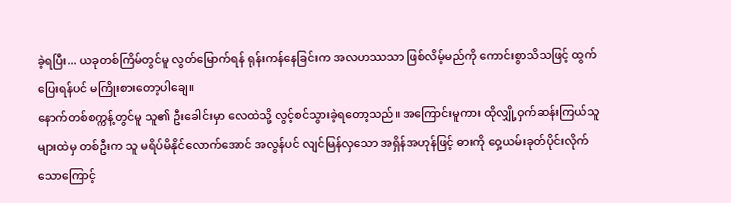ခဲ့ရပြီး... ယခုတစ်ကြိမ်တွင်မူ လွတ်မြောက်ရန် ရုန်းကန်နေခြင်းက အလဟဿသာ ဖြစ်လိမ့်မည်ကို ကောင်းစွာသိသဖြင့် ထွက်ပြေးရန်ပင် မကြိုးစားတော့ပါချေ။
နောက်တစ်စက္ကန့်တွင်မူ သူ၏ ဦးခေါင်းမှာ လေထဲသို့ လွင့်စင်သွားခဲ့ရတော့သည်။ အကြောင်းမူကား ထိုလျှို့ဝှက်ဆန်းကြယ်သူများထဲမှ တစ်ဦးက သူ မရိပ်မိနိုင်လောက်အောင် အလွန်ပင် လျင်မြန်လှသော အရှိန်အဟုန်ဖြင့် ဓားကို ဝှေ့ယမ်းခုတ်ပိုင်းလိုက်သောကြောင့်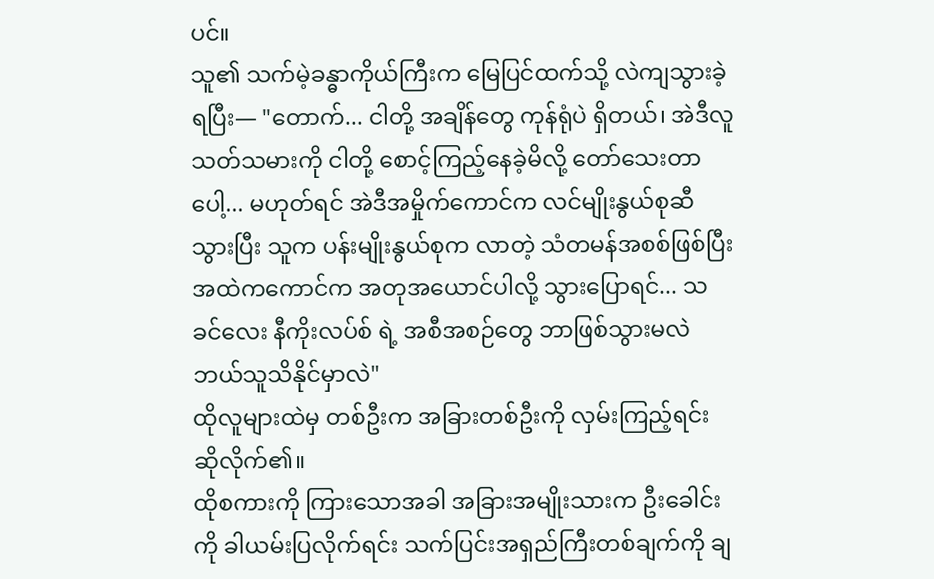ပင်။
သူ၏ သက်မဲ့ခန္ဓာကိုယ်ကြီးက မြေပြင်ထက်သို့ လဲကျသွားခဲ့ရပြီး— "တောက်... ငါတို့ အချိန်တွေ ကုန်ရုံပဲ ရှိတယ်၊ အဲဒီလူသတ်သမားကို ငါတို့ စောင့်ကြည့်နေခဲ့မိလို့ တော်သေးတာပေါ့... မဟုတ်ရင် အဲဒီအမှိုက်ကောင်က လင်မျိုးနွယ်စုဆီ သွားပြီး သူက ပန်းမျိုးနွယ်စုက လာတဲ့ သံတမန်အစစ်ဖြစ်ပြီး အထဲကကောင်က အတုအယောင်ပါလို့ သွားပြောရင်... သခင်လေး နီကိုးလပ်စ် ရဲ့ အစီအစဉ်တွေ ဘာဖြစ်သွားမလဲ ဘယ်သူသိနိုင်မှာလဲ"
ထိုလူများထဲမှ တစ်ဦးက အခြားတစ်ဦးကို လှမ်းကြည့်ရင်း ဆိုလိုက်၏။
ထိုစကားကို ကြားသောအခါ အခြားအမျိုးသားက ဦးခေါင်းကို ခါယမ်းပြလိုက်ရင်း သက်ပြင်းအရှည်ကြီးတစ်ချက်ကို ချ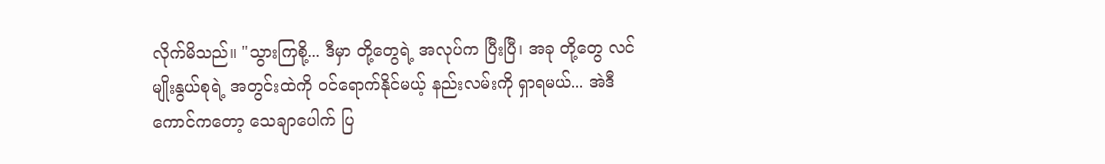လိုက်မိသည်။ "သွားကြစို့... ဒီမှာ တို့တွေရဲ့ အလုပ်က ပြီးပြီ၊ အခု တို့တွေ လင်မျိုးနွယ်စုရဲ့ အတွင်းထဲကို ဝင်ရောက်နိုင်မယ့် နည်းလမ်းကို ရှာရမယ်... အဲဒီကောင်ကတော့ သေချာပေါက် ပြ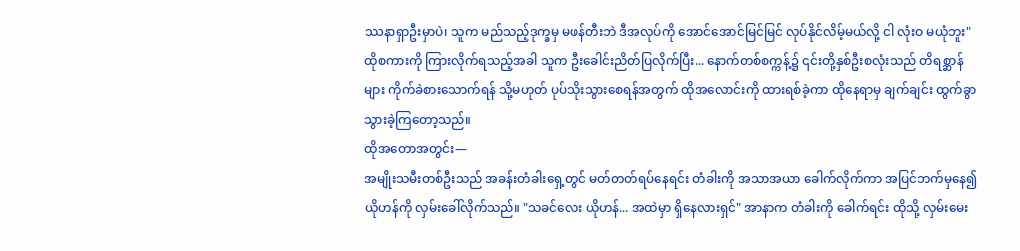ဿနာရှာဦးမှာပဲ၊ သူက မည်သည့်ဒုက္ခမှ မဖန်တီးဘဲ ဒီအလုပ်ကို အောင်အောင်မြင်မြင် လုပ်နိုင်လိမ့်မယ်လို့ ငါ လုံးဝ မယုံဘူး"
ထိုစကားကို ကြားလိုက်ရသည့်အခါ သူက ဦးခေါင်းညိတ်ပြလိုက်ပြီး... နောက်တစ်စက္ကန့်၌ ၎င်းတို့နှစ်ဦးစလုံးသည် တိရစ္ဆာန်များ ကိုက်ခဲစားသောက်ရန် သို့မဟုတ် ပုပ်သိုးသွားစေရန်အတွက် ထိုအလောင်းကို ထားရစ်ခဲ့ကာ ထိုနေရာမှ ချက်ချင်း ထွက်ခွာသွားခဲ့ကြတော့သည်။
ထိုအတောအတွင်း—
အမျိုးသမီးတစ်ဦးသည် အခန်းတံခါးရှေ့တွင် မတ်တတ်ရပ်နေရင်း တံခါးကို အသာအယာ ခေါက်လိုက်ကာ အပြင်ဘက်မှနေ၍ ယိုဟန်ကို လှမ်းခေါ်လိုက်သည်။ "သခင်လေး ယိုဟန်... အထဲမှာ ရှိနေလားရှင်" အာနာက တံခါးကို ခေါက်ရင်း ထိုသို့ လှမ်းမေး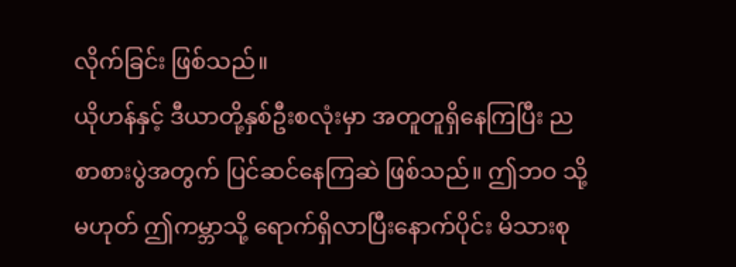လိုက်ခြင်း ဖြစ်သည်။
ယိုဟန်နှင့် ဒီယာတို့နှစ်ဦးစလုံးမှာ အတူတူရှိနေကြပြီး ညစာစားပွဲအတွက် ပြင်ဆင်နေကြဆဲ ဖြစ်သည်။ ဤဘဝ သို့မဟုတ် ဤကမ္ဘာသို့ ရောက်ရှိလာပြီးနောက်ပိုင်း မိသားစု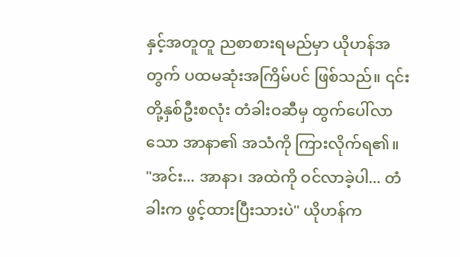နှင့်အတူတူ ညစာစားရမည်မှာ ယိုဟန်အတွက် ပထမဆုံးအကြိမ်ပင် ဖြစ်သည်။ ၎င်းတို့နှစ်ဦးစလုံး တံခါးဝဆီမှ ထွက်ပေါ်လာသော အာနာ၏ အသံကို ကြားလိုက်ရ၏။
"အင်း... အာနာ၊ အထဲကို ဝင်လာခဲ့ပါ... တံခါးက ဖွင့်ထားပြီးသားပဲ" ယိုဟန်က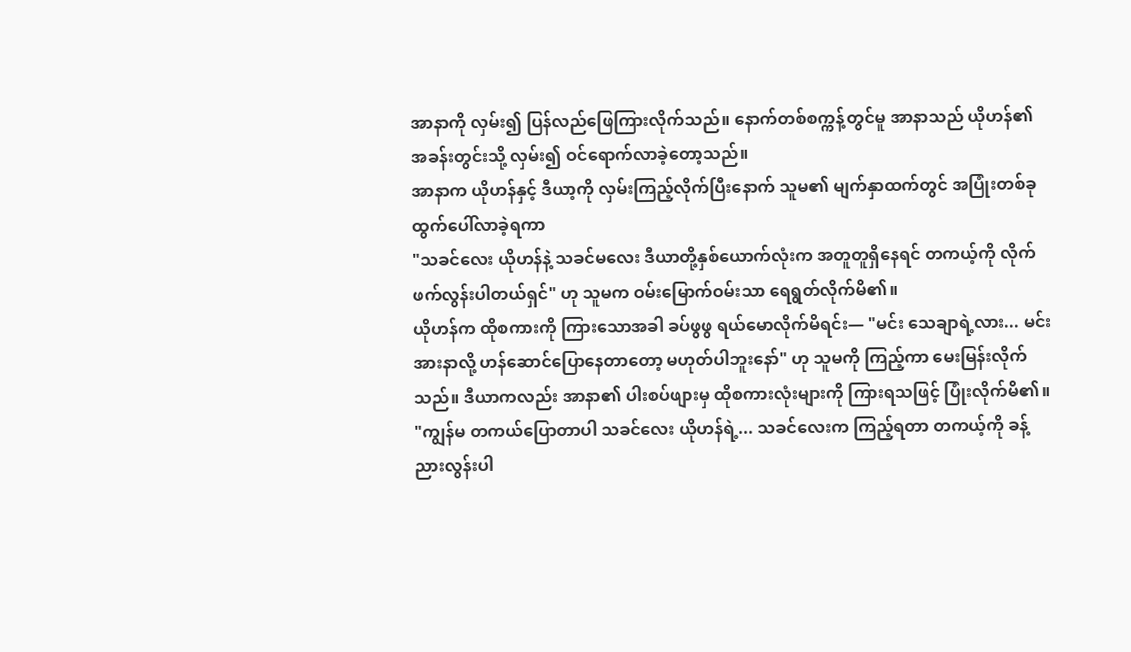အာနာကို လှမ်း၍ ပြန်လည်ဖြေကြားလိုက်သည်။ နောက်တစ်စက္ကန့်တွင်မူ အာနာသည် ယိုဟန်၏ အခန်းတွင်းသို့ လှမ်း၍ ဝင်ရောက်လာခဲ့တော့သည်။
အာနာက ယိုဟန်နှင့် ဒီယာ့ကို လှမ်းကြည့်လိုက်ပြီးနောက် သူမ၏ မျက်နှာထက်တွင် အပြုံးတစ်ခု ထွက်ပေါ်လာခဲ့ရကာ
"သခင်လေး ယိုဟန်နဲ့ သခင်မလေး ဒီယာတို့နှစ်ယောက်လုံးက အတူတူရှိနေရင် တကယ့်ကို လိုက်ဖက်လွန်းပါတယ်ရှင်" ဟု သူမက ဝမ်းမြောက်ဝမ်းသာ ရေရွတ်လိုက်မိ၏။
ယိုဟန်က ထိုစကားကို ကြားသောအခါ ခပ်ဖွဖွ ရယ်မောလိုက်မိရင်း— "မင်း သေချာရဲ့လား... မင်း အားနာလို့ ဟန်ဆောင်ပြောနေတာတော့ မဟုတ်ပါဘူးနော်" ဟု သူမကို ကြည့်ကာ မေးမြန်းလိုက်သည်။ ဒီယာကလည်း အာနာ၏ ပါးစပ်ဖျားမှ ထိုစကားလုံးများကို ကြားရသဖြင့် ပြုံးလိုက်မိ၏။
"ကျွန်မ တကယ်ပြောတာပါ သခင်လေး ယိုဟန်ရဲ့... သခင်လေးက ကြည့်ရတာ တကယ့်ကို ခန့်ညားလွန်းပါ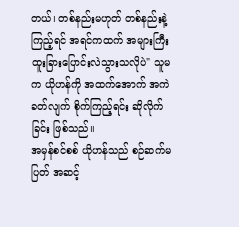တယ်၊ တစ်နည်းမဟုတ် တစ်နည်းနဲ့ ကြည့်ရင် အရင်ကထက် အများကြီး ထူးခြားပြောင်းလဲသွားသလိုပဲ" သူမက ယိုဟန်ကို အထက်အောက် အကဲခတ်လျက် စိုက်ကြည့်ရင်း ဆိုလိုက်ခြင်း ဖြစ်သည်။
အမှန်စင်စစ် ယိုဟန်သည် စဉ်ဆက်မပြတ် အဆင့်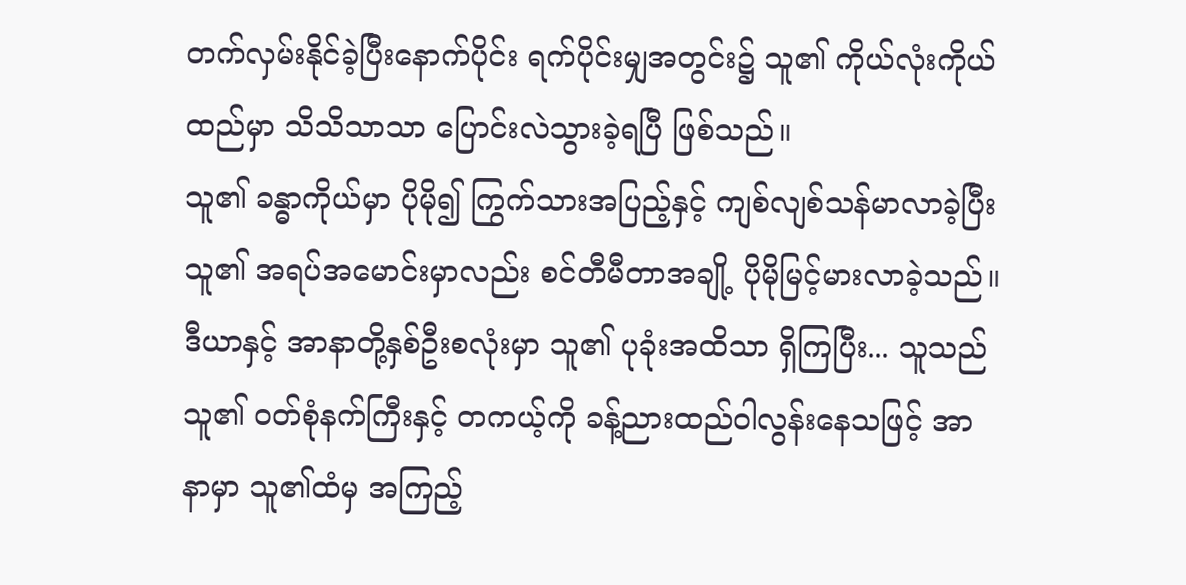တက်လှမ်းနိုင်ခဲ့ပြီးနောက်ပိုင်း ရက်ပိုင်းမျှအတွင်း၌ သူ၏ ကိုယ်လုံးကိုယ်ထည်မှာ သိသိသာသာ ပြောင်းလဲသွားခဲ့ရပြီ ဖြစ်သည်။
သူ၏ ခန္ဓာကိုယ်မှာ ပိုမို၍ ကြွက်သားအပြည့်နှင့် ကျစ်လျစ်သန်မာလာခဲ့ပြီး သူ၏ အရပ်အမောင်းမှာလည်း စင်တီမီတာအချို့ ပိုမိုမြင့်မားလာခဲ့သည်။ ဒီယာနှင့် အာနာတို့နှစ်ဦးစလုံးမှာ သူ၏ ပုခုံးအထိသာ ရှိကြပြီး... သူသည် သူ၏ ဝတ်စုံနက်ကြီးနှင့် တကယ့်ကို ခန့်ညားထည်ဝါလွန်းနေသဖြင့် အာနာမှာ သူ၏ထံမှ အကြည့်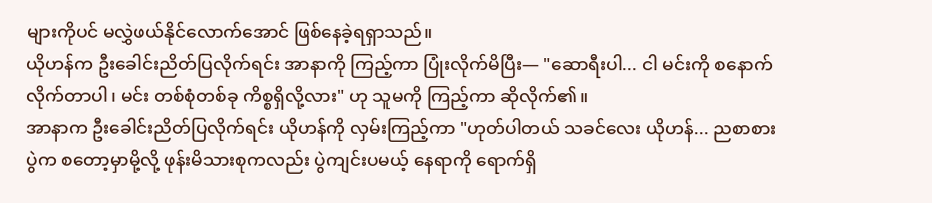များကိုပင် မလွှဲဖယ်နိုင်လောက်အောင် ဖြစ်နေခဲ့ရရှာသည်။
ယိုဟန်က ဦးခေါင်းညိတ်ပြလိုက်ရင်း အာနာကို ကြည့်ကာ ပြုံးလိုက်မိပြီး— "ဆောရီးပါ... ငါ မင်းကို စနောက်လိုက်တာပါ၊ မင်း တစ်စုံတစ်ခု ကိစ္စရှိလို့လား" ဟု သူမကို ကြည့်ကာ ဆိုလိုက်၏။
အာနာက ဦးခေါင်းညိတ်ပြလိုက်ရင်း ယိုဟန်ကို လှမ်းကြည့်ကာ "ဟုတ်ပါတယ် သခင်လေး ယိုဟန်... ညစာစားပွဲက စတော့မှာမို့လို့ ဖုန်းမိသားစုကလည်း ပွဲကျင်းပမယ့် နေရာကို ရောက်ရှိ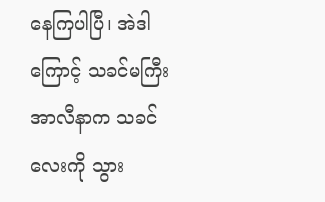နေကြပါပြီ၊ အဲဒါကြောင့် သခင်မကြီး အာလီနာက သခင်လေးကို သွား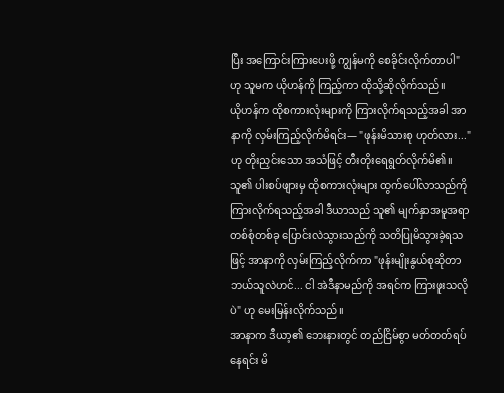ပြီး အကြောင်းကြားပေးဖို့ ကျွန်မကို စေခိုင်းလိုက်တာပါ" ဟု သူမက ယိုဟန်ကို ကြည့်ကာ ထိုသို့ဆိုလိုက်သည်။
ယိုဟန်က ထိုစကားလုံးများကို ကြားလိုက်ရသည့်အခါ အာနာကို လှမ်းကြည့်လိုက်မိရင်း— "ဖုန်းမိသားစု ဟုတ်လား..." ဟု တိုးညှင်းသော အသံဖြင့် တီးတိုးရေရွတ်လိုက်မိ၏။
သူ၏ ပါးစပ်ဖျားမှ ထိုစကားလုံးများ ထွက်ပေါ်လာသည်ကို ကြားလိုက်ရသည့်အခါ ဒီယာသည် သူ၏ မျက်နှာအမူအရာ တစ်စုံတစ်ခု ပြောင်းလဲသွားသည်ကို သတိပြုမိသွားခဲ့ရသဖြင့် အာနာကို လှမ်းကြည့်လိုက်ကာ "ဖုန်းမျိုးနွယ်စုဆိုတာ ဘယ်သူလဲဟင်... ငါ အဲဒီနာမည်ကို အရင်က ကြားဖူးသလိုပဲ" ဟု မေးမြန်းလိုက်သည်။
အာနာက ဒီယာ့၏ ဘေးနားတွင် တည်ငြိမ်စွာ မတ်တတ်ရပ်နေရင်း မိ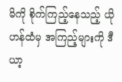မိကို စိုက်ကြည့်နေသည့် ယိုဟန်ထံမှ အကြည့်များကို ဒီယာ့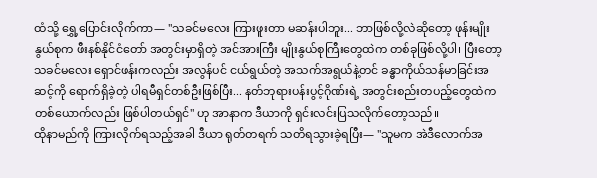ထံသို့ ရွှေ့ပြောင်းလိုက်ကာ— "သခင်မလေး ကြားဖူးတာ မဆန်းပါဘူး... ဘာဖြစ်လို့လဲဆိုတော့ ဖုန်းမျိုးနွယ်စုက ဖီးနစ်နိုင်ငံတော် အတွင်းမှာရှိတဲ့ အင်အားကြီး မျိုးနွယ်စုကြီးတွေထဲက တစ်ခုဖြစ်လို့ပါ၊ ပြီးတော့ သခင်မလေး ရှောင်ဖန်းကလည်း အလွန်ပင် ငယ်ရွယ်တဲ့ အသက်အရွယ်နဲ့တင် ခန္ဓာကိုယ်သန်မာခြင်းအဆင့်ကို ရောက်ရှိခဲ့တဲ့ ပါရမီရှင်တစ်ဦးဖြစ်ပြီး... နတ်ဘုရားပန်းပွင့်ဂိုဏ်းရဲ့ အတွင်းစည်းတပည့်တွေထဲက တစ်ယောက်လည်း ဖြစ်ပါတယ်ရှင်" ဟု အာနာက ဒီယာကို ရှင်းလင်းပြသလိုက်တော့သည်။
ထိုနာမည်ကို ကြားလိုက်ရသည့်အခါ ဒီယာ ရုတ်တရက် သတိရသွားခဲ့ရပြီး— "သူမက အဲဒီလောက်အ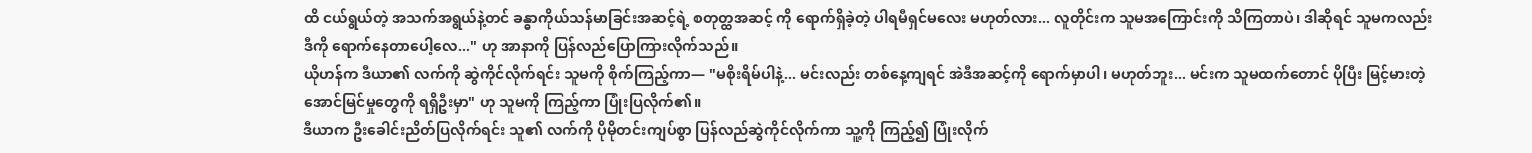ထိ ငယ်ရွယ်တဲ့ အသက်အရွယ်နဲ့တင် ခန္ဓာကိုယ်သန်မာခြင်းအဆင့်ရဲ့ စတုတ္ထအဆင့် ကို ရောက်ရှိခဲ့တဲ့ ပါရမီရှင်မလေး မဟုတ်လား... လူတိုင်းက သူမအကြောင်းကို သိကြတာပဲ၊ ဒါဆိုရင် သူမကလည်း ဒီကို ရောက်နေတာပေါ့လေ..." ဟု အာနာကို ပြန်လည်ပြောကြားလိုက်သည်။
ယိုဟန်က ဒီယာ၏ လက်ကို ဆွဲကိုင်လိုက်ရင်း သူမကို စိုက်ကြည့်ကာ— "မစိုးရိမ်ပါနဲ့... မင်းလည်း တစ်နေ့ကျရင် အဲဒီအဆင့်ကို ရောက်မှာပါ၊ မဟုတ်ဘူး... မင်းက သူမထက်တောင် ပိုပြီး မြင့်မားတဲ့ အောင်မြင်မှုတွေကို ရရှိဦးမှာ" ဟု သူမကို ကြည့်ကာ ပြုံးပြလိုက်၏။
ဒီယာက ဦးခေါင်းညိတ်ပြလိုက်ရင်း သူ၏ လက်ကို ပိုမိုတင်းကျပ်စွာ ပြန်လည်ဆွဲကိုင်လိုက်ကာ သူ့ကို ကြည့်၍ ပြုံးလိုက်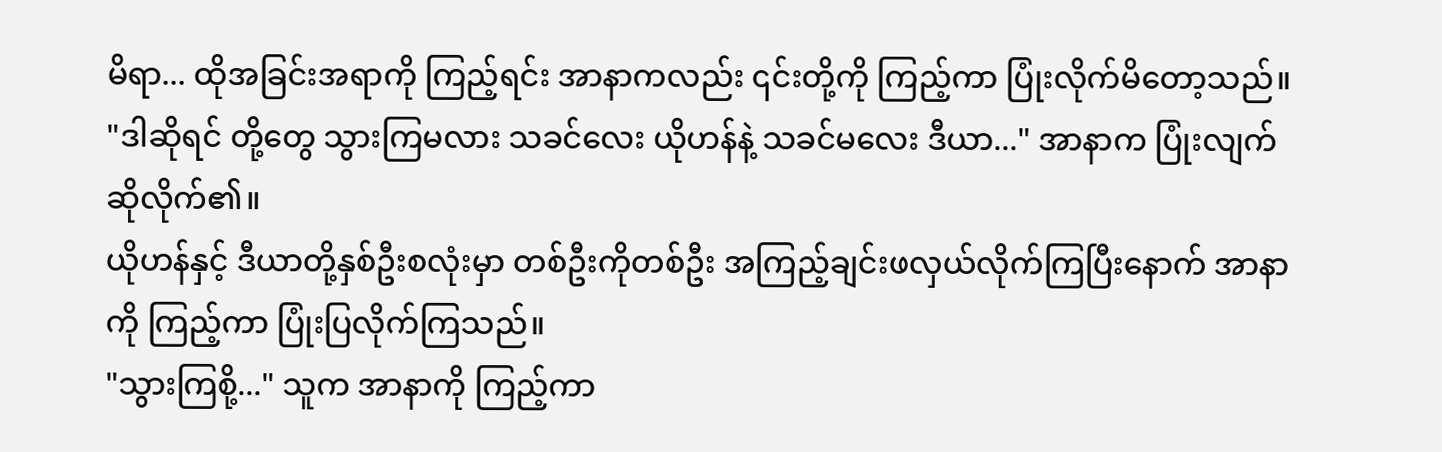မိရာ... ထိုအခြင်းအရာကို ကြည့်ရင်း အာနာကလည်း ၎င်းတို့ကို ကြည့်ကာ ပြုံးလိုက်မိတော့သည်။
"ဒါဆိုရင် တို့တွေ သွားကြမလား သခင်လေး ယိုဟန်နဲ့ သခင်မလေး ဒီယာ..." အာနာက ပြုံးလျက် ဆိုလိုက်၏။
ယိုဟန်နှင့် ဒီယာတို့နှစ်ဦးစလုံးမှာ တစ်ဦးကိုတစ်ဦး အကြည့်ချင်းဖလှယ်လိုက်ကြပြီးနောက် အာနာကို ကြည့်ကာ ပြုံးပြလိုက်ကြသည်။
"သွားကြစို့..." သူက အာနာကို ကြည့်ကာ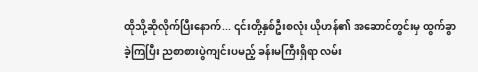ထိုသို့ဆိုလိုက်ပြီးနောက်... ၎င်းတို့နှစ်ဦးစလုံး ယိုဟန်၏ အဆောင်တွင်းမှ ထွက်ခွာခဲ့ကြပြီး ညစာစားပွဲကျင်းပမည့် ခန်းမကြီးရှိရာ လမ်း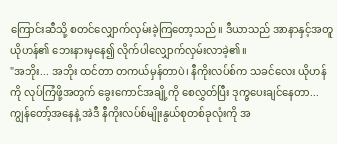ကြောင်းဆီသို့ စတင်လျှောက်လှမ်းခဲ့ကြတော့သည်။ ဒီယာသည် အာနာနှင့်အတူ ယိုဟန်၏ ဘေးနားမှနေ၍ လိုက်ပါလျှောက်လှမ်းလာခဲ့၏။
"အဘိုး... အဘိုး ထင်တာ တကယ်မှန်တာပဲ၊ နီကိုးလပ်စ်က သခင်လေး ယိုဟန်ကို လုပ်ကြံဖို့အတွက် ခွေးကောင်အချို့ကို စေလွှတ်ပြီး ဒုက္ခပေးချင်နေတာ... ကျွန်တော့်အနေနဲ့ အဲဒီ နီကိုးလပ်စ်မျိုးနွယ်စုတစ်ခုလုံးကို အ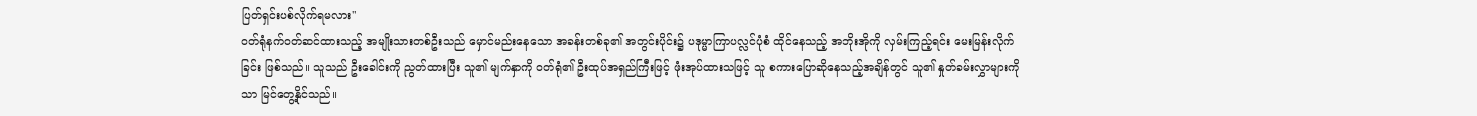ပြတ်ရှင်းပစ်လိုက်ရမလား"
ဝတ်ရုံနက်ဝတ်ဆင်ထားသည့် အမျိုးသားတစ်ဦးသည် မှောင်မည်းနေသော အခန်းတစ်ခု၏ အတွင်းပိုင်း၌ ပဒုမ္မာကြာပလ္လင်ပုံစံ ထိုင်နေသည့် အဘိုးအိုကို လှမ်းကြည့်ရင်း မေးမြန်းလိုက်ခြင်း ဖြစ်သည်။ သူသည် ဦးခေါင်းကို ညွတ်ထားပြီး သူ၏ မျက်နှာကို ဝတ်ရုံ၏ ဦးထုပ်အရှည်ကြီးဖြင့် ဖုံးအုပ်ထားသဖြင့် သူ စကားပြောဆိုနေသည့်အချိန်တွင် သူ၏ နှုတ်ခမ်းလွှာများကိုသာ မြင်တွေ့နိုင်သည်။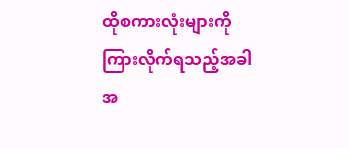ထိုစကားလုံးများကို ကြားလိုက်ရသည့်အခါ အ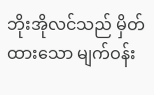ဘိုးအိုလင်သည် မှိတ်ထားသော မျက်ဝန်း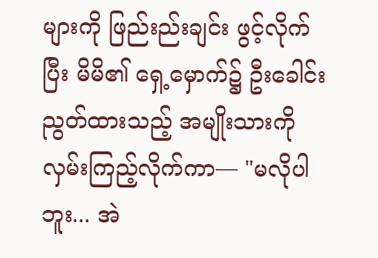များကို ဖြည်းည်းချင်း ဖွင့်လိုက်ပြီး မိမိ၏ ရှေ့မှောက်၌ ဦးခေါင်းညွတ်ထားသည့် အမျိုးသားကို လှမ်းကြည့်လိုက်ကာ— "မလိုပါဘူး... အဲ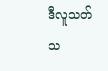ဒီလူသတ်သ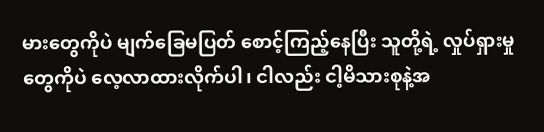မားတွေကိုပဲ မျက်ခြေမပြတ် စောင့်ကြည့်နေပြီး သူတို့ရဲ့ လှုပ်ရှားမှုတွေကိုပဲ လေ့လာထားလိုက်ပါ၊ ငါလည်း ငါ့မိသားစုနဲ့အ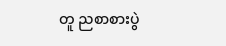တူ ညစာစားပွဲ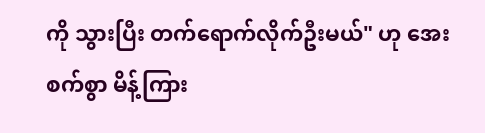ကို သွားပြီး တက်ရောက်လိုက်ဦးမယ်" ဟု အေးစက်စွာ မိန့်ကြား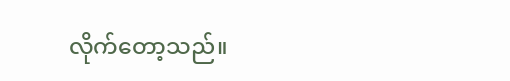လိုက်တော့သည်။